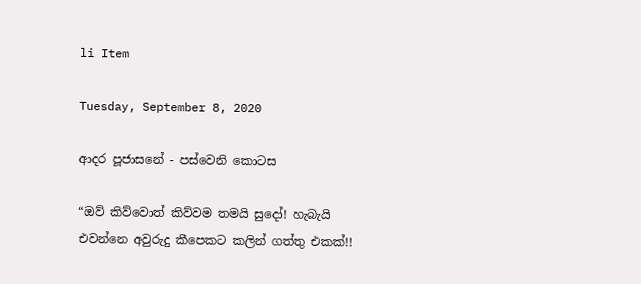li Item

Tuesday, September 8, 2020

ආදර පූජාසනේ - පස්වෙනි කොටස

“ඔව් කිව්වොත් කිව්වම තමයි සුදෝ! හැබැයි එවන්නෙ අවුරුදු කීපෙකට කලින් ගත්තු එකක්!!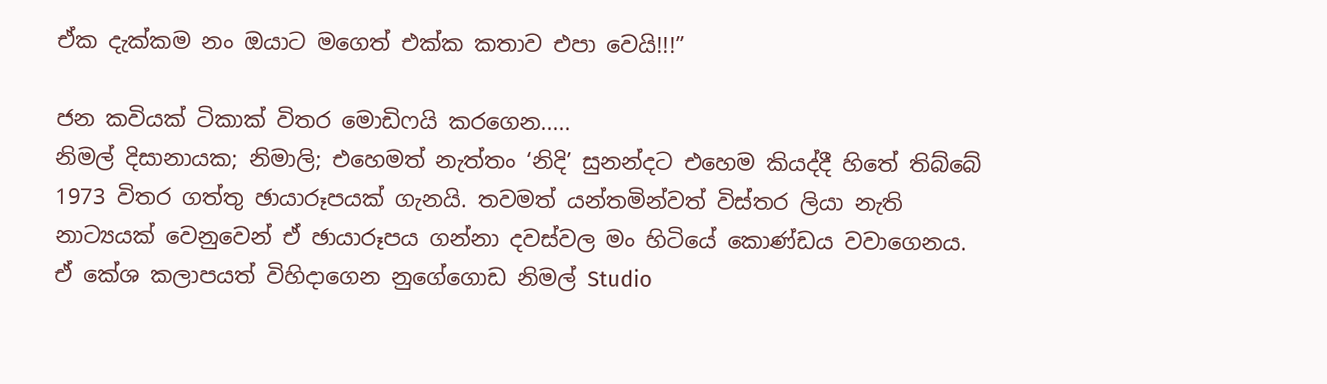ඒක දැක්කම නං ඔයාට මගෙත් එක්ක කතාව එපා වෙයි!!!”

ජන කවියක් ටිකාක් විතර මොඩිෆයි කරගෙන.....
නිමල් දිසානායක; නිමාලි; එහෙමත් නැත්තං ‘නිදි’ සුනන්දට එහෙම කියද්දී හිතේ තිබ්බේ 1973 විතර ගත්තු ඡායාරූපයක් ගැනයි. තවමත් යන්තමින්වත් විස්තර ලියා නැති නාට්‍යයක් වෙනුවෙන් ඒ ඡායාරූපය ගන්නා දවස්වල මං හිටියේ කොණ්ඩය වවාගෙනය. ඒ කේශ කලාපයත් විහිදාගෙන නුගේගොඩ නිමල් Studio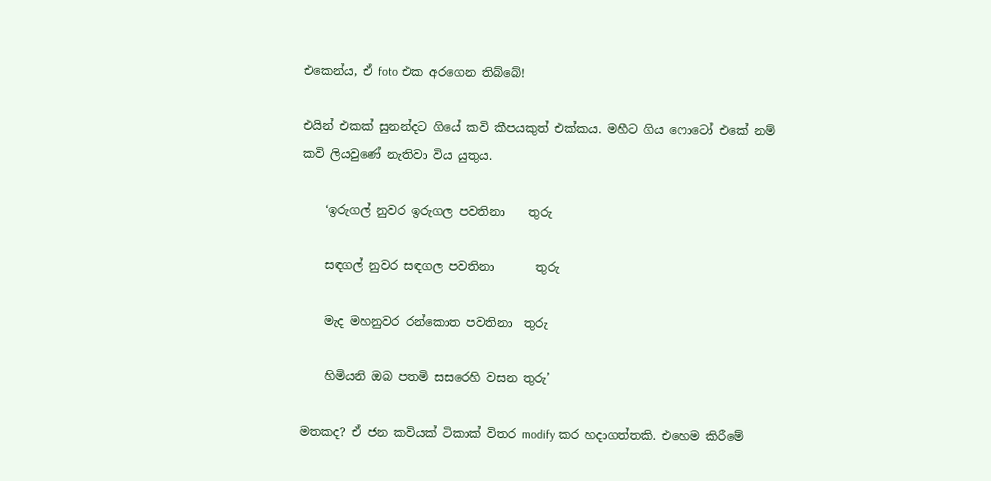එකෙන්ය, ඒ foto එක අරගෙන තිබ්බේ!

එයින් එකක් සුනන්දට ගියේ කවි කීපයකුත් එක්කය. මහීට ගිය ෆොටෝ එකේ නම් කවි ලියවුණේ නැතිවා විය යුතුය.

    ‘ඉරුගල් නුවර ඉරුගල පවතිනා    තුරු

    සඳගල් නුවර සඳගල පවතිනා       තුරු

    මැද මහනුවර රන්කොත පවතිනා  තුරු

    හිමියනි ඔබ පතමි සසරෙහි වසන තුරු’

මතකද? ඒ ජන කවියක් ටිකාක් විතර modify කර හදාගත්තකි. එහෙම කිරීමේ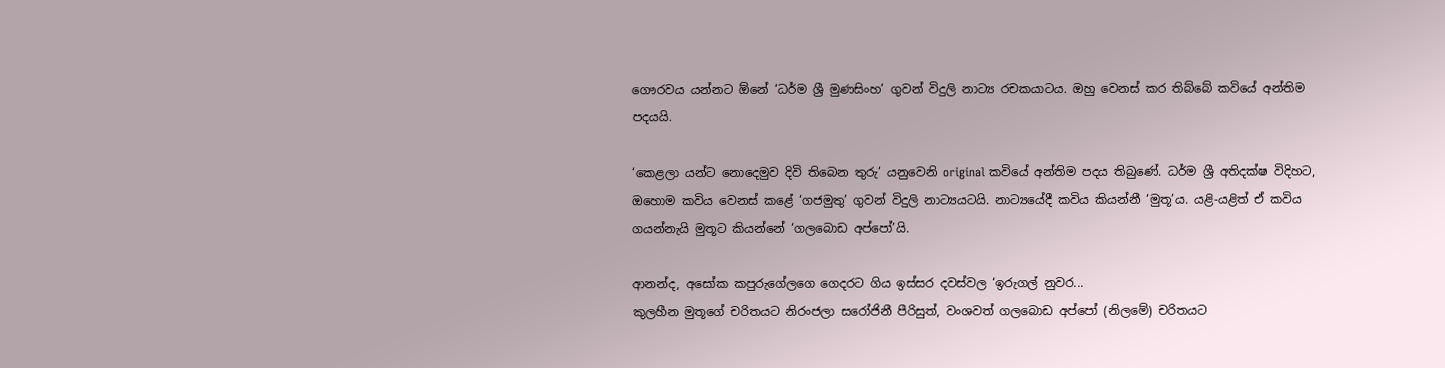ගෞරවය යන්නට ඕනේ ‘ධර්ම ශ්‍රී මුණසිංහ’ ගුවන් විදුලි නාට්‍ය රචකයාටය. ඔහු වෙනස් කර තිබ්බේ කවියේ අන්තිම පදයයි.

‘කෙළලා යන්ට නොදෙමුව දිවි තිබෙන තුරු’ යනුවෙනි original කවියේ අන්තිම පදය තිබුණේ. ධර්ම ශ්‍රී අතිදක්ෂ විදිහට, ඔහොම කවිය වෙනස් කළේ ‘ගජමුතු’ ගුවන් විදුලි නාට්‍යයටයි. නාට්‍යයේදී කවිය කියන්නී ‘මුතූ’ය. යළි-යළිත් ඒ කවිය ගයන්නැයි මුතූට කියන්නේ ‘ගලබොඩ අප්පෝ’යි.

ආනන්ද, අසෝක කපුරුගේලගෙ ගෙදරට ගිය ඉස්සර දවස්වල ‘ඉරුගල් නුවර...
කුලහීන මුතූගේ චරිතයට නිරංජලා සරෝජිනී පීරිසුත්, වංශවත් ගලබොඩ අප්පෝ (නිලමේ) චරිතයට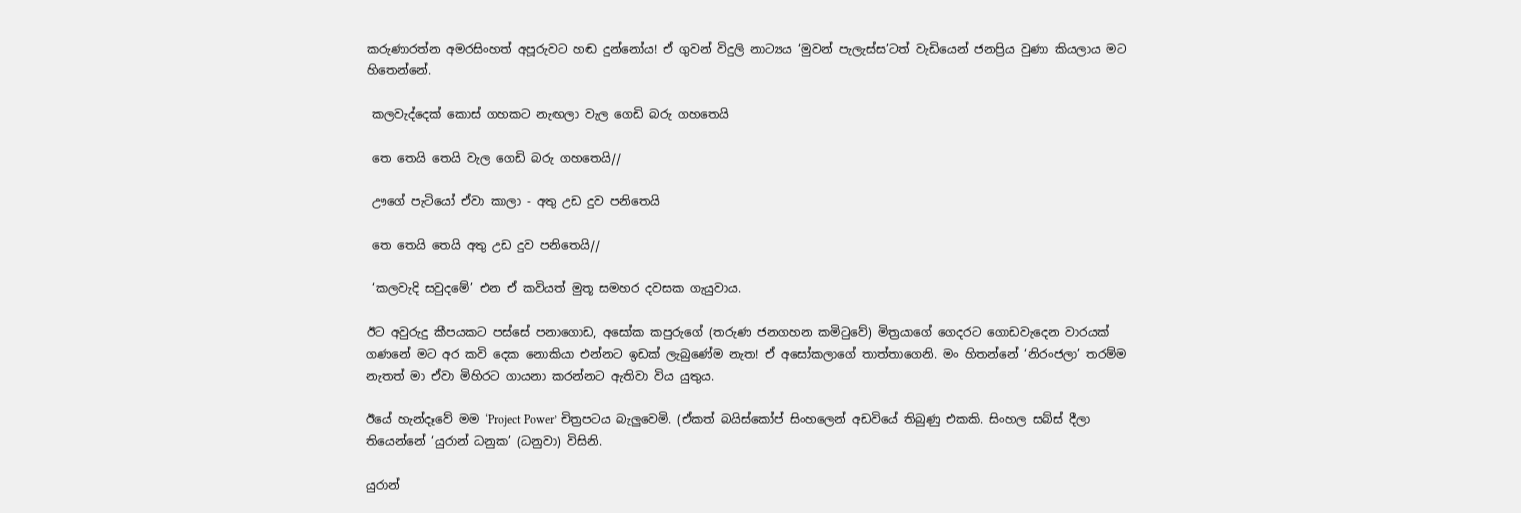කරුණාරත්න අමරසිංහත් අපූරුවට හඬ දුන්නෝය! ඒ ගුවන් විදුලි නාට්‍යය ‘මුවන් පැලැස්ස’ටත් වැඩියෙන් ජනප්‍රිය වුණා කියලාය මට හිතෙන්නේ.

 කලවැද්දෙක් කොස් ගහකට නැඟලා වැල ගෙඩි බරු ගහතෙයි

 තෙ තෙයි තෙයි වැල ගෙඩි බරු ගහතෙයි//

 ඌගේ පැටියෝ ඒවා කාලා - අතු උඩ දුව පනිතෙයි

 තෙ තෙයි තෙයි අතු උඩ දුව පනිතෙයි//

 ‘කලවැදි සවුදමේ’ එන ඒ කවියත් මුතූ සමහර දවසක ගැයුවාය.

ඊට අවුරුදු කීපයකට පස්සේ පනාගොඩ, අසෝක කපුරුගේ (තරුණ ජනගහන කමිටුවේ) මිත්‍රයාගේ ගෙදරට ගොඩවැදෙන වාරයක් ගණනේ මට අර කවි දෙක නොකියා එන්නට ඉඩක් ලැබුණේම නැත! ඒ අසෝකලාගේ තාත්තාගෙනි. මං හිතන්නේ ‘නිරංජලා’ තරම්ම නැතත් මා ඒවා මිහිරට ගායනා කරන්නට ඇතිවා විය යුතුය.

ඊයේ හැන්දෑවේ මම ‘Project Power’ චිත්‍රපටය බැලුවෙමි. (ඒකත් බයිස්කෝප් සිංහලෙන් අඩවියේ තිබුණු එකකි. සිංහල සබ්ස් දීලා තියෙන්නේ ‘යුරාන් ධනුක’ (ධනුවා) විසිනි.

යුරාන්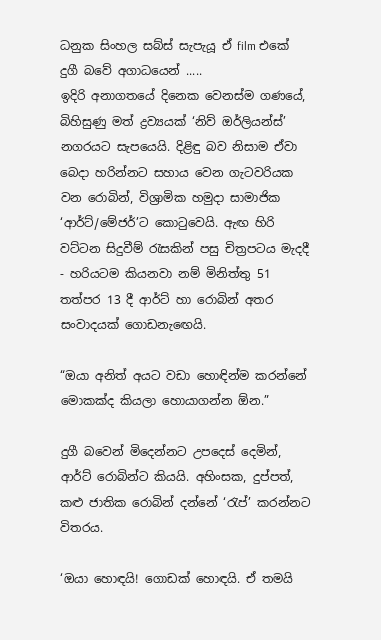ධනුක සිංහල සබ්ස් සැපැයූ ඒ film එකේ දුගී බවේ අගාධයෙන් .....
ඉදිරි අනාගතයේ දිනෙක වෙනස්ම ගණයේ, බිහිසුණු මත් ද්‍රව්‍යයක් ‘නිව් ඔර්ලියන්ස්’ නගරයට සැපයෙයි. දිළිඳු බව නිසාම ඒවා බෙදා හරින්නට සහාය වෙන ගැටවරියක වන රොබින්, විශ්‍රාමික හමුදා සාමාජික ‘ආර්ට්/මේජර්’ට කොටුවෙයි. ඇඟ හිරි වට්ටන සිදුවීම් රැසකින් පසු චිත්‍රපටය මැදදී - හරියටම කියනවා නම් මිනිත්තු 51 තත්පර 13 දී ආර්ට් හා රොබින් අතර සංවාදයක් ගොඩනැඟෙයි.

“ඔයා අනිත් අයට වඩා හොඳින්ම කරන්නේ මොකක්ද කියලා හොයාගන්න ඕන.”

දුගී බවෙන් මිදෙන්නට උපදෙස් දෙමින්, ආර්ට් රොබින්ට කියයි. අහිංසක, දුප්පත්, කළු ජාතික රොබින් දන්නේ ‘රැප්’ කරන්නට විතරය.

‘ඔයා හොඳයි! ගොඩක් හොඳයි. ඒ තමයි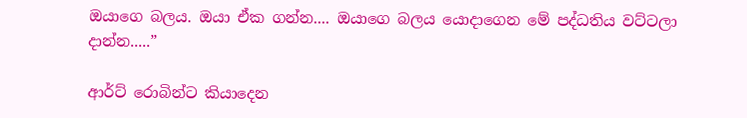ඔයාගෙ බලය. ඔයා ඒක ගන්න.... ඔයාගෙ බලය යොදාගෙන මේ පද්ධතිය වට්ටලා දාන්න.....”

ආර්ට් රොබින්ට කියාදෙන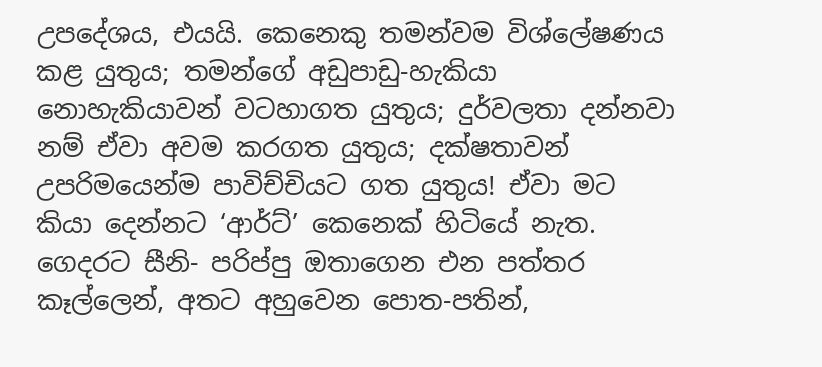උපදේශය, එයයි. කෙනෙකු තමන්වම විශ්ලේෂණය කළ යුතුය; තමන්ගේ අඩුපාඩු-හැකියා නොහැකියාවන් වටහාගත යුතුය; දුර්වලතා දන්නවා නම් ඒවා අවම කරගත යුතුය; දක්ෂතාවන් උපරිමයෙන්ම පාවිච්චියට ගත යුතුය! ඒවා මට කියා දෙන්නට ‘ආර්ට්’ කෙනෙක් හිටියේ නැත. ගෙදරට සීනි- පරිප්පු ඔතාගෙන එන පත්තර කෑල්ලෙන්, අතට අහුවෙන පොත-පතින්,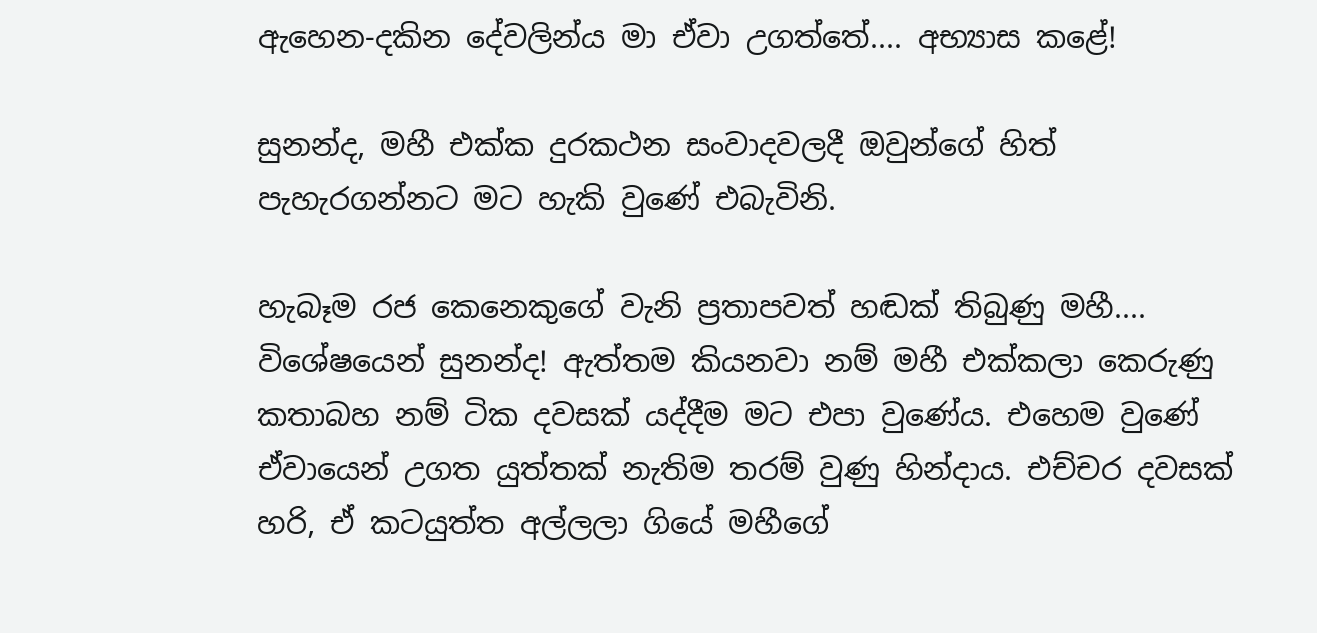ඇහෙන-දකින දේවලින්ය මා ඒවා උගත්තේ.... අභ්‍යාස කළේ!

සුනන්ද, මහී එක්ක දුරකථන සංවාදවලදී ඔවුන්ගේ හිත් පැහැරගන්නට මට හැකි වුණේ එබැවිනි.

හැබෑම රජ කෙනෙකුගේ වැනි ප්‍රතාපවත් හඬක් තිබුණු මහී....
විශේෂයෙන් සුනන්ද! ඇත්තම කියනවා නම් මහී එක්කලා කෙරුණු කතාබහ නම් ටික දවසක් යද්දීම මට එපා වුණේය. එහෙම වුණේ ඒවායෙන් උගත යුත්තක් නැතිම තරම් වුණු හින්දාය. එච්චර දවසක් හරි, ඒ කටයුත්ත අල්ලලා ගියේ මහීගේ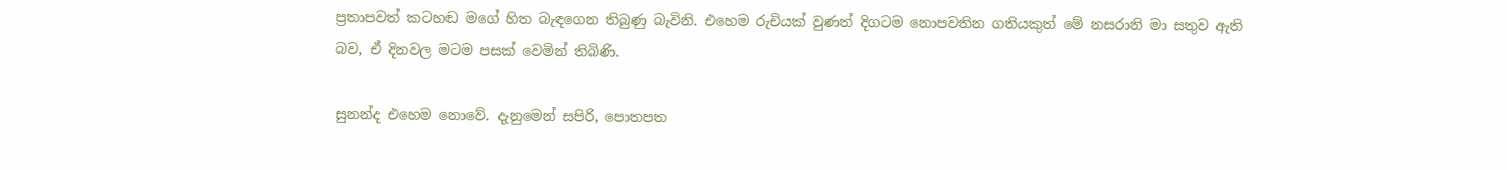ප්‍රතාපවත් කටහඬ මගේ හිත බැඳගෙන තිබුණු බැවිනි. එහෙම රුචියක් වුණත් දිගටම නොපවතින ගතියකුත් මේ නසරානි මා සතුව ඇති බව, ඒ දිනවල මටම පසක් වෙමින් තිබිණි.

සුනන්ද එහෙම නොවේ. දැනුමෙන් සපිරි, පොතපත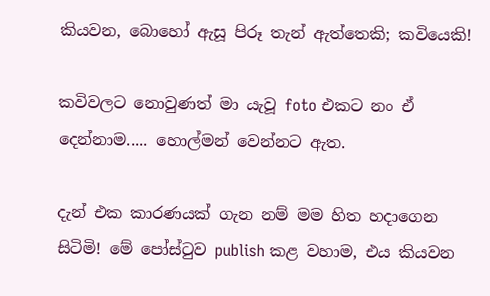කියවන, බොහෝ ඇසූ පිරූ තැන් ඇත්තෙකි; කවියෙකි!

කවිවලට නොවුණත් මා යැවූ foto එකට නං ඒ දෙන්නාම..... හොල්මන් වෙන්නට ඇත.

දැන් එක කාරණයක් ගැන නම් මම හිත හදාගෙන සිටිමි! මේ පෝස්ටුව publish කළ වහාම, එය කියවන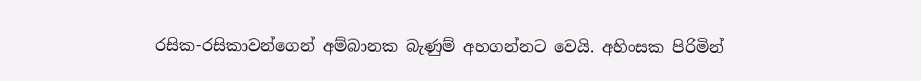රසික-රසිකාවන්ගෙන් අම්බානක බැණුම් අහගන්නට වෙයි. අහිංසක පිරිමින්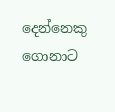දෙන්නෙකු ගොනාට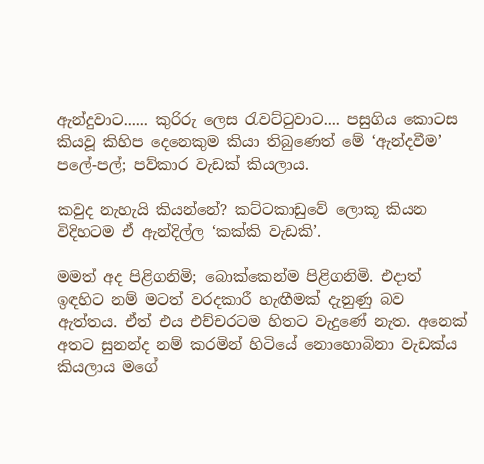ඇන්දුවාට...... කුරිරු ලෙස රැවට්ටුවාට.... පසුගිය කොටස කියවූ කිහිප දෙනෙකුම කියා තිබුණෙත් මේ ‘ඇන්දවීම’ පලේ-පල්; පව්කාර වැඩක් කියලාය.

කවුද නැහැයි කියන්නේ? කට්ටකාඩුවේ ලොකූ කියන විදිහටම ඒ ඇන්දිල්ල ‘කක්කි වැඩකි’.

මමත් අද පිළිගනිමි; බොක්කෙන්ම පිළිගනිමි. එදාත් ඉඳහිට නම් මටත් වරදකාරී හැඟීමක් දැනුණු බව ඇත්තය. ඒත් එය එච්චරටම හිතට වැදුණේ නැත. අනෙක් අතට සුනන්ද නම් කරමින් හිටියේ නොහොබිනා වැඩක්ය කියලාය මගේ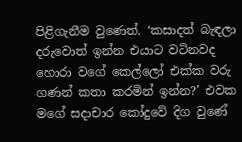පිළිගැනීම වුණෙත්. ‘කසාදත් බැඳලා දරුවොත් ඉන්න එයාට වටිනවද හොරා වගේ කෙල්ලෝ එක්ක වරු ගණන් කතා කරමින් ඉන්න?’ එවක මගේ සදාචාර කෝදුවේ දිග වුණේ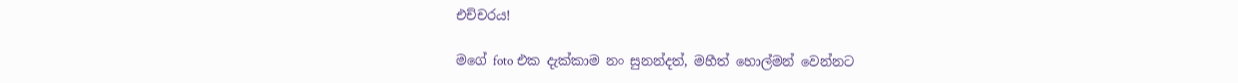එච්චරය!

මගේ foto එක දැක්කාම නං සුනන්දත්, මහීත් හොල්මන් වෙන්නට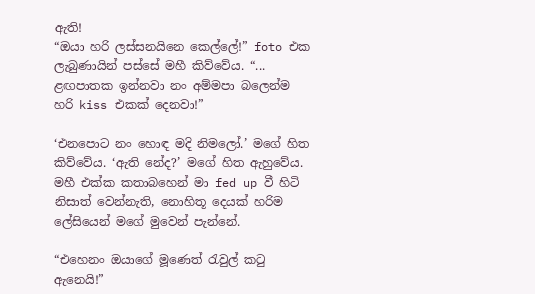ඇති!
“ඔයා හරි ලස්සනයිනෙ කෙල්ලේ!” foto එක ලැබුණායින් පස්සේ මහී කිව්වේය. “... ළඟපාතක ඉන්නවා නං අම්මපා බලෙන්ම හරි kiss එකක් දෙනවා!”

‘එනපොට නං හොඳ මදි නිමලෝ.’ මගේ හිත කිව්වේය. ‘ඇති නේද?’ මගේ හිත ඇහුවේය. මහී එක්ක කතාබහෙන් මා fed up වී හිටි නිසාත් වෙන්නැති, නොහිතූ දෙයක් හරිම ලේසියෙන් මගේ මුවෙන් පැන්නේ.

“එහෙනං ඔයාගේ මූණෙත් රැවුල් කටු ඇනෙයි!”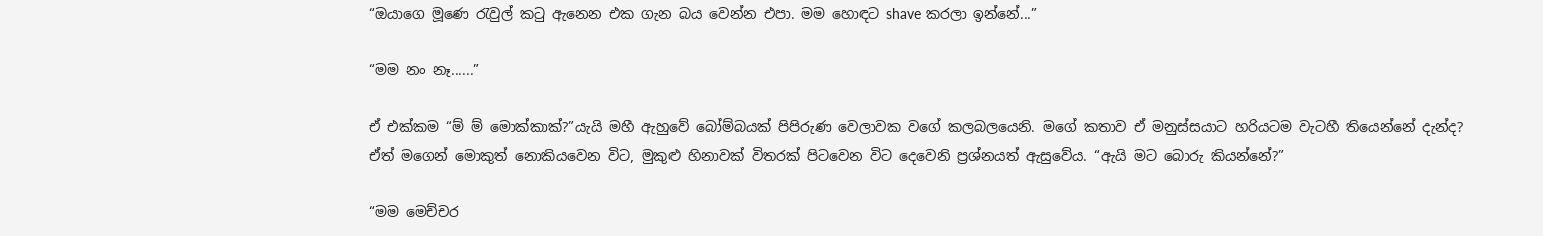“ඔයාගෙ මූණෙ රැවුල් කටු ඇනෙන එක ගැන බය වෙන්න එපා. මම හොඳට shave කරලා ඉන්නේ...”

“මම නං නෑ......”

ඒ එක්කම “ම් ම් මොක්කාක්?”යැයි මහී ඇහුවේ බෝම්බයක් පිපිරුණ වෙලාවක වගේ කලබලයෙනි. මගේ කතාව ඒ මනුස්සයාට හරියටම වැටහී තියෙන්නේ දැන්ද? ඒත් මගෙන් මොකුත් නොකියවෙන විට, මුකුළු හිනාවක් විතරක් පිටවෙන විට දෙවෙනි ප්‍රශ්නයත් ඇසුවේය. “ඇයි මට බොරු කියන්නේ?”

“මම මෙච්චර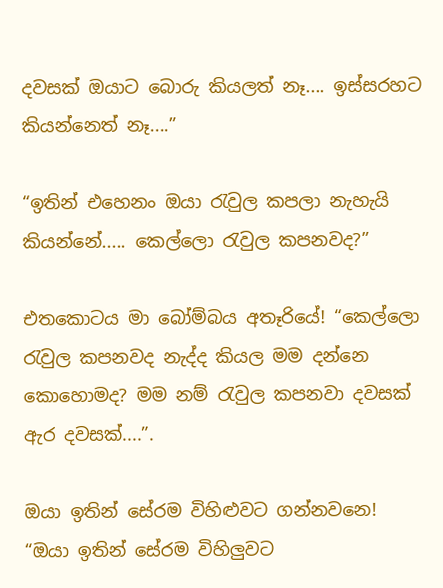දවසක් ඔයාට බොරු කියලත් නෑ.... ඉස්සරහට කියන්නෙත් නෑ....”

“ඉතින් එහෙනං ඔයා රැවුල කපලා නැහැයි කියන්නේ..... කෙල්ලො රැවුල කපනවද?”

එතකොටය මා බෝම්බය අතෑරියේ! “කෙල්ලො රැවුල කපනවද නැද්ද කියල මම දන්නෙ කොහොමද? මම නම් රැවුල කපනවා දවසක් ඇර දවසක්....”.

ඔයා ඉතින් සේරම විහිළුවට ගන්නවනෙ!
“ඔයා ඉතින් සේරම විහිලුවට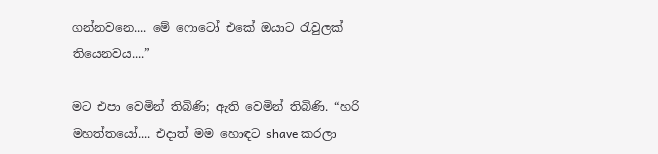ගන්නවනෙ.... මේ ෆොටෝ එකේ ඔයාට රැවුලක් තියෙනවය....”

මට එපා වෙමින් තිබිණි; ඇති වෙමින් තිබිණි. “හරි මහත්තයෝ.... එදාත් මම හොඳට shave කරලා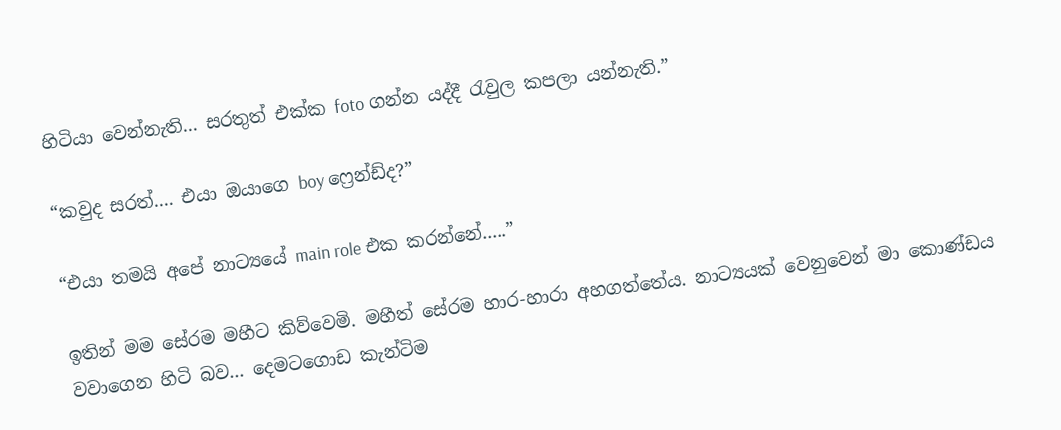හිටියා වෙන්නැති... සරතුත් එක්ක foto ගන්න යද්දී රැවුල කපලා යන්නැති.”

“කවුද සරත්.... එයා ඔයාගෙ boy ෆ්‍රෙන්ඩ්ද?”

“එයා තමයි අපේ නාට්‍යයේ main role එක කරන්නේ.....”

ඉතින් මම සේරම මහීට කිව්වෙමි. මහීත් සේරම හාර-හාරා අහගත්තේය. නාට්‍යයක් වෙනුවෙන් මා කොණ්ඩය වවාගෙන හිටි බව... දෙමටගොඩ කැන්ටිම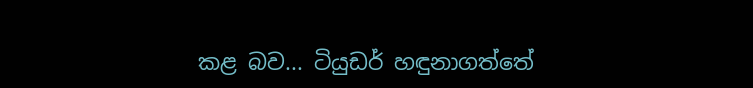කළ බව... ටියුඩර් හඳුනාගත්තේ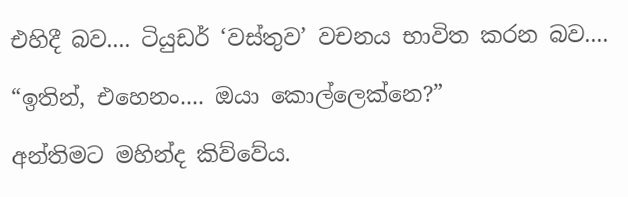එහිදී බව.... ටියුඩර් ‘වස්තුව’ වචනය භාවිත කරන බව....

“ඉතින්, එහෙනං.... ඔයා කොල්ලෙක්නෙ?”

අන්තිමට මහින්ද කිව්වේය.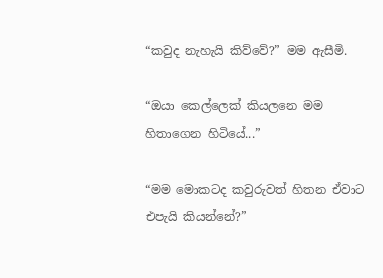“කවුද නැහැයි කිව්වේ?” මම ඇසීමි.

“ඔයා කෙල්ලෙක් කියලනෙ මම හිතාගෙන හිටියේ...”

“මම මොකටද කවුරුවත් හිතන ඒවාට එපැයි කියන්නේ?”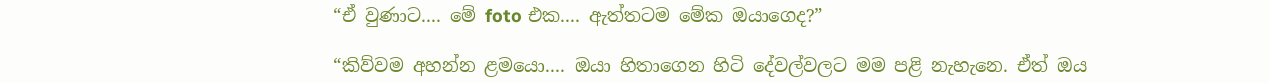“ඒ වුණාට.... මේ foto එක.... ඇත්තටම මේක ඔයාගෙද?”

“කිව්වම අහන්න ළමයො.... ඔයා හිතාගෙන හිටි දේවල්වලට මම පළි නැහැනෙ. ඒත් ඔය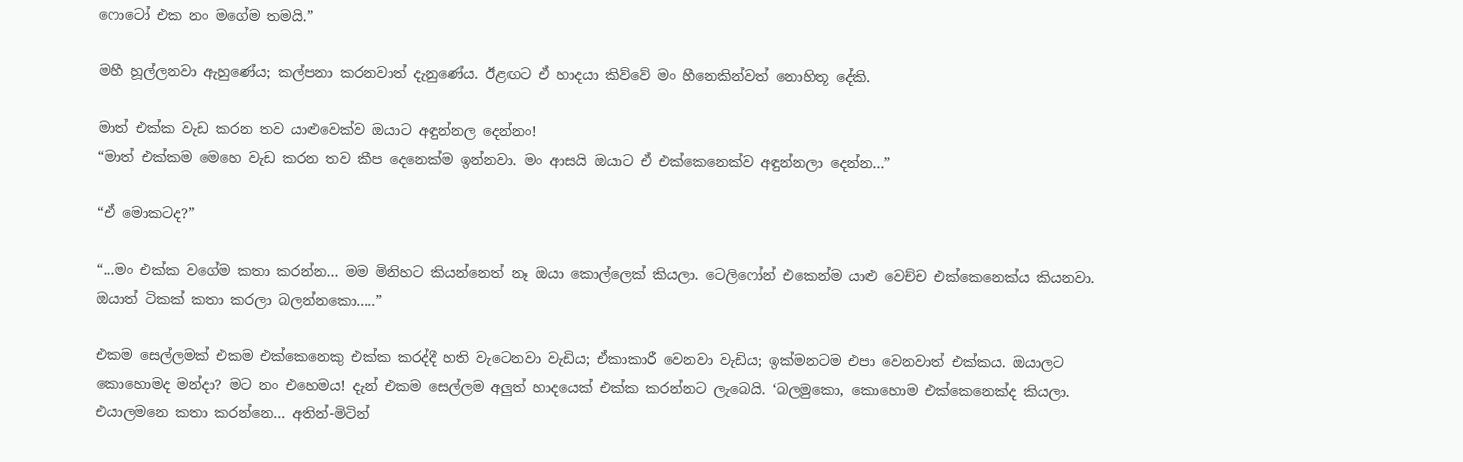ෆොටෝ එක නං මගේම තමයි.”

මහී හූල්ලනවා ඇහුණේය; කල්පනා කරනවාත් දැනුණේය. ඊළඟට ඒ හාදයා කිව්වේ මං හීනෙකින්වත් නොහිතූ දේකි.

මාත් එක්ක වැඩ කරන තව යාළුවෙක්ව ඔයාට අඳුන්නල දෙන්නං!
“මාත් එක්කම මෙහෙ වැඩ කරන තව කීප දෙනෙක්ම ඉන්නවා. මං ආසයි ඔයාට ඒ එක්කෙනෙක්ව අඳුන්නලා දෙන්න...”

“ඒ මොකටද?”

“...මං එක්ක වගේම කතා කරන්න... මම මිනිහට කියන්නෙත් නෑ ඔයා කොල්ලෙක් කියලා. ටෙලිෆෝන් එකෙන්ම යාළු වෙච්ච එක්කෙනෙක්ය කියනවා. ඔයාත් ටිකක් කතා කරලා බලන්නකො.....”

එකම සෙල්ලමක් එකම එක්කෙනෙකු එක්ක කරද්දී හති වැටෙනවා වැඩිය; ඒකාකාරී වෙනවා වැඩිය; ඉක්මනටම එපා වෙනවාත් එක්කය. ඔයාලට කොහොමද මන්දා? මට නං එහෙමය! දැන් එකම සෙල්ලම අලුත් හාදයෙක් එක්ක කරන්නට ලැබෙයි. ‘බලමුකො, කොහොම එක්කෙනෙක්ද කියලා. එයාලමනෙ කතා කරන්නෙ... අතින්-මිටින්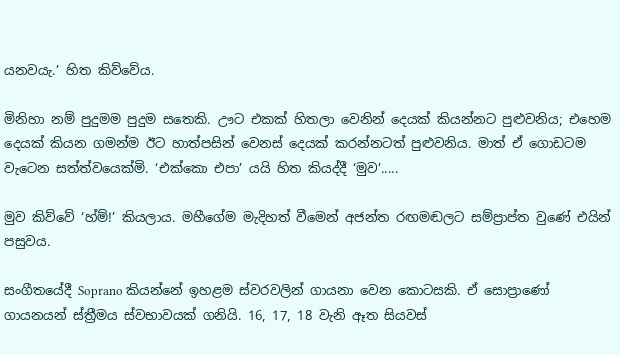යනවයැ.’ හිත කිව්වේය.

මිනිහා නම් පුදුමම පුදුම සතෙකි. ඌට එකක් හිතලා වෙනින් දෙයක් කියන්නට පුළුවනිය; එහෙම දෙයක් කියන ගමන්ම ඊට හාත්පසින් වෙනස් දෙයක් කරන්නටත් පුළුවනිය. මාත් ඒ ගොඩටම වැටෙන සත්ත්වයෙක්මි. ‘එක්කො එපා’ යයි හිත කියද්දී ‘මුව’.....

මුව කිව්වේ ‘හ්ම්!’ කියලාය. මහීගේම මැදිහත් වීමෙන් අජන්ත රඟමඬලට සම්ප්‍රාප්ත වුණේ එයින් පසුවය.

සංගීතයේදී Soprano කියන්නේ ඉහළම ස්වරවලින් ගායනා වෙන කොටසකි. ඒ සොප්‍රාණෝ ගායනයන් ස්ත්‍රීමය ස්වභාවයක් ගනියි. 16, 17, 18 වැනි ඈත සියවස්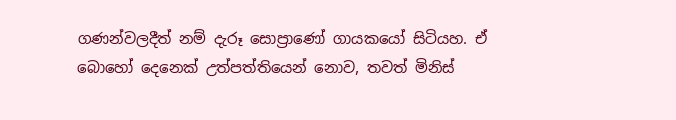ගණන්වලදීත් නම් දැරූ සොප්‍රාණෝ ගායකයෝ සිටියහ. ඒ බොහෝ දෙනෙක් උත්පත්තියෙන් නොව, තවත් මිනිස්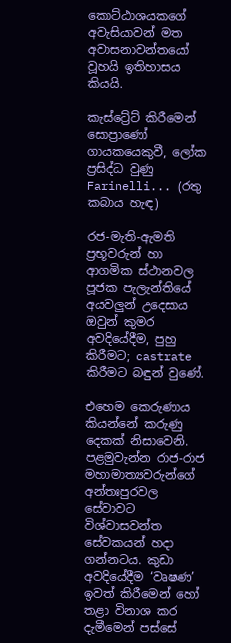කොට්ඨාශයකගේ අවැසියාවන් මත අවාසනාවන්තයෝ වූහයි ඉතිහාසය කියයි.

කැස්ට්‍රේට් කිරීමෙන් සොප්‍රාණෝ ගායකයෙකුවී, ලෝක ප්‍රසිද්ධ වුණු Farinelli... (රතු කබාය හැඳ)

රජ-මැති-ඇමති ප්‍රභූවරුන් හා ආගමික ස්ථානවල පූජක පැලැන්තියේ අයවලුන් උදෙසාය ඔවුන් කුමර අවදියේදීම, පුහු කිරීමට; castrate කිරීමට බඳුන් වුණේ.

එහෙම කෙරුණාය කියන්නේ කරුණු දෙකක් නිසාවෙනි. පළමුවැන්න රාජ-රාජ මහාමාත්‍යවරුන්ගේ අන්තඃපුරවල සේවාවට විශ්වාසවන්ත සේවකයන් හදා ගන්නටය. කුඩා අවදියේදීම ‘වෘෂණ’ ඉවත් කිරීමෙන් හෝ තළා විනාශ කර දැමීමෙන් පස්සේ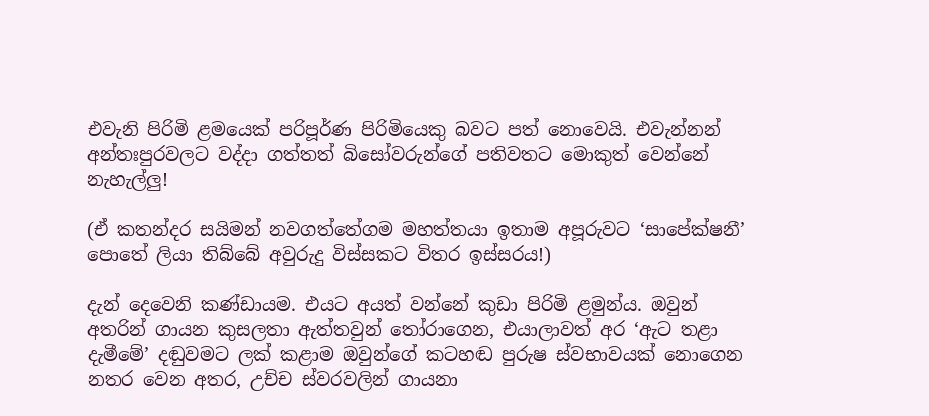එවැනි පිරිමි ළමයෙක් පරිපූර්ණ පිරිමියෙකු බවට පත් නොවෙයි. එවැන්නන් අන්තඃපුරවලට වද්දා ගත්තත් බිසෝවරුන්ගේ පතිවතට මොකුත් වෙන්නේ නැහැල්ලු!

(ඒ කතන්දර සයිමන් නවගත්තේගම මහත්තයා ඉතාම අපූරුවට ‘සාපේක්ෂනී’ පොතේ ලියා තිබ්බේ අවුරුදු විස්සකට විතර ඉස්සරය!)

දැන් දෙවෙනි කණ්ඩායම. එයට අයත් වන්නේ කුඩා පිරිමි ළමුන්ය. ඔවුන් අතරින් ගායන කුසලතා ඇත්තවුන් තෝරාගෙන, එයාලාවත් අර ‘ඇට තළා දැමීමේ’ දඬුවමට ලක් කළාම ඔවුන්ගේ කටහඬ පුරුෂ ස්වභාවයක් නොගෙන නතර වෙන අතර, උච්ච ස්වරවලින් ගායනා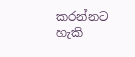කරන්නට හැකි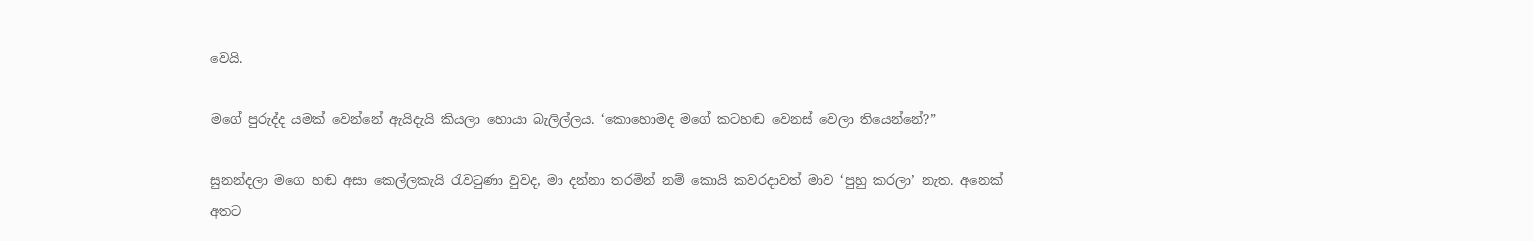වෙයි.

මගේ පුරුද්ද යමක් වෙන්නේ ඇයිදැයි කියලා හොයා බැලිල්ලය. ‘කොහොමද මගේ කටහඬ වෙනස් වෙලා තියෙන්නේ?”

සුනන්දලා මගෙ හඬ අසා කෙල්ලකැයි රැවටුණා වුවද, මා දන්නා තරමින් නම් කොයි කවරදාවත් මාව ‘පුහු කරලා’ නැත. අනෙක් අතට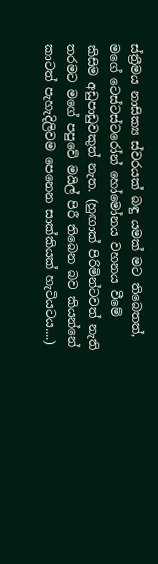ස්ත්‍රීමය නාසික්‍ය ස්වරයක් බඳු යමක් මට තිබෙතත්, මගේ ටෙස්ටස්ටරෝන් හෝමෝනය වහනය වීමේ කිසිම අඩුපාඩුවකුත් නැත. (හුඟාක් පිරිමින්ටවත් නැති තරමට මගේ පපුවේ මයිල් පිරී තිබෙන බව කියන්නේ කාටත් පැහැදිලිවම පෙනෙන සාක්කියක් හැටියටය....)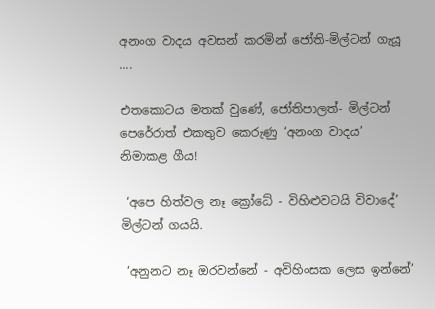අනංග වාදය අවසන් කරමින් ජෝති-මිල්ටන් ගැයූ ....

එතකොටය මතක් වුණේ, ජෝතිපාලත්- මිල්ටන් පෙරේරාත් එකතුව කෙරුණු ‘අනංග වාදය’ නිමාකළ ගීය!

 ‘අපෙ හිත්වල නෑ ක්‍රෝධේ - විහිළුවටයි විවාදේ’ මිල්ටන් ගයයි.

 ‘අනුනට නෑ ඔරවන්නේ - අවිහිංසක ලෙස ඉන්නේ’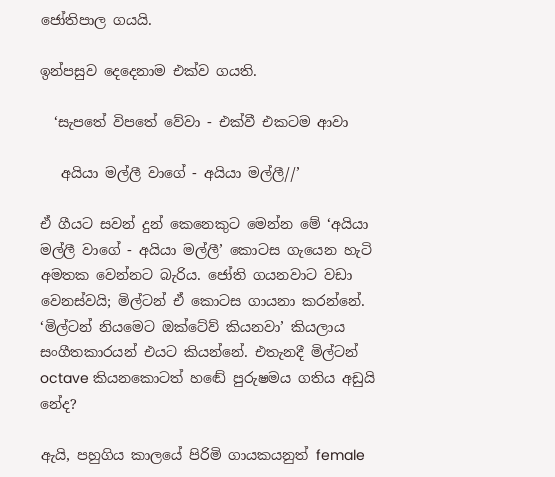ජෝතිපාල ගයයි.

ඉන්පසුව දෙදෙනාම එක්ව ගයති.

  ‘සැපතේ විපතේ වේවා - එක්වී එකටම ආවා

   අයියා මල්ලී වාගේ - අයියා මල්ලී//’

ඒ ගීයට සවන් දුන් කෙනෙකුට මෙන්න මේ ‘අයියා මල්ලී වාගේ - අයියා මල්ලී’ කොටස ගැයෙන හැටි අමතක වෙන්නට බැරිය. ජෝති ගයනවාට වඩා වෙනස්වයි; මිල්ටන් ඒ කොටස ගායනා කරන්නේ. ‘මිල්ටන් නියමෙට ඔක්ටේව් කියනවා’ කියලාය සංගීතකාරයන් එයට කියන්නේ. එතැනදී මිල්ටන් octave කියනකොටත් හඬේ පුරුෂමය ගතිය අඩුයි නේද?

ඇයි, පහුගිය කාලයේ පිරිමි ගායකයනුත් female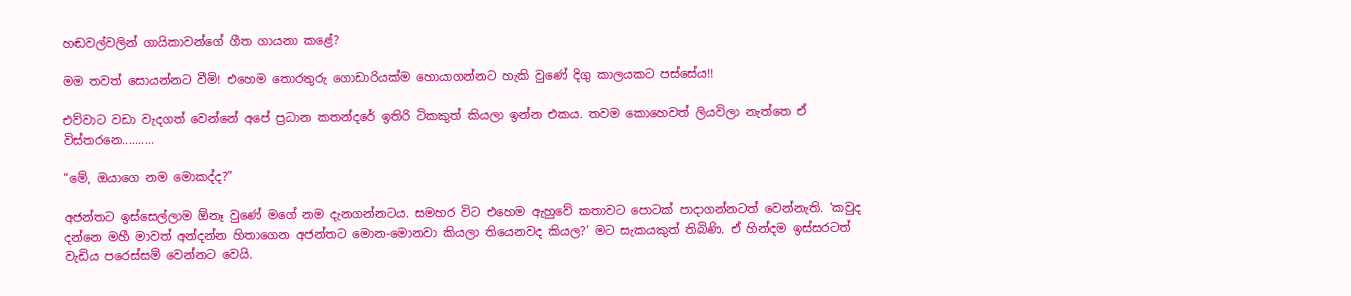හඬවල්වලින් ගායිකාවන්ගේ ගීත ගායනා කළේ?

මම තවත් සොයන්නට වීමි! එහෙම තොරතුරු ගොඩාරියක්ම හොයාගන්නට හැකි වුණේ දිගු කාලයකට පස්සේය!!

එව්වාට වඩා වැදගත් වෙන්නේ අපේ ප්‍රධාන කතන්දරේ ඉතිරි ටිකකුත් කියලා ඉන්න එකය. තවම කොහෙවත් ලියවිලා නැත්තෙ ඒ විස්තරනෙ..........

“මේ, ඔයාගෙ නම මොකද්ද?”

අජන්තට ඉස්සෙල්ලාම ඕනෑ වුණේ මගේ නම දැනගන්නටය. සමහර විට එහෙම ඇහුවේ කතාවට පොටක් පාදාගන්නටත් වෙන්නැති. ‘කවුද දන්නෙ මහී මාවත් අන්දන්න හිතාගෙන අජන්තට මොන-මොනවා කියලා තියෙනවද කියල?’ මට සැකයකුත් තිබිණි. ඒ හින්දම ඉස්සරටත් වැඩිය පරෙස්සම් වෙන්නට වෙයි.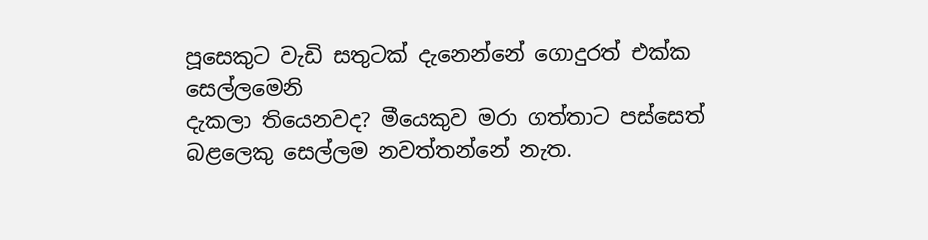පූසෙකුට වැඩි සතුටක් දැනෙන්නේ ගොදුරත් එක්ක සෙල්ලමෙනි
දැකලා තියෙනවද? මීයෙකුව මරා ගත්තාට පස්සෙත් බළලෙකු සෙල්ලම නවත්තන්නේ නැත.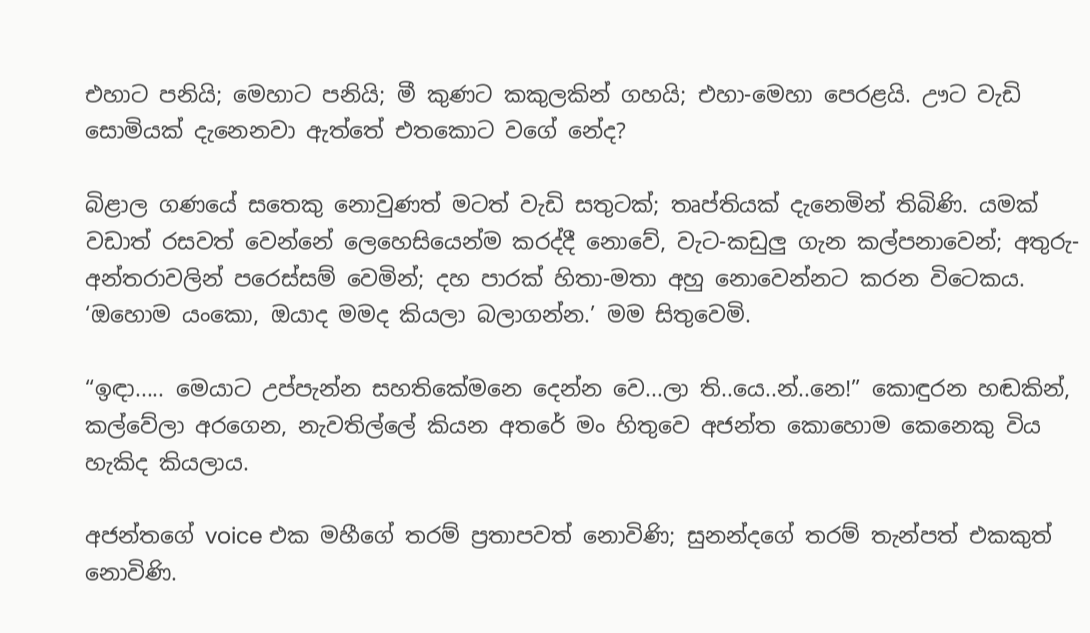එහාට පනියි; මෙහාට පනියි; මී කුණට කකුලකින් ගහයි; එහා-මෙහා පෙරළයි. ඌට වැඩි සොමියක් දැනෙනවා ඇත්තේ එතකොට වගේ නේද?

බිළාල ගණයේ සතෙකු නොවුණත් මටත් වැඩි සතුටක්; තෘප්තියක් දැනෙමින් තිබිණි. යමක් වඩාත් රසවත් වෙන්නේ ලෙහෙසියෙන්ම කරද්දී නොවේ, වැට-කඩුලු ගැන කල්පනාවෙන්; අතුරු-අන්තරාවලින් පරෙස්සම් වෙමින්; දහ පාරක් හිතා-මතා අහු නොවෙන්නට කරන විටෙකය. ‘ඔහොම යංකො, ඔයාද මමද කියලා බලාගන්න.’ මම සිතුවෙමි.

“ඉඳා..... මෙයාට උප්පැන්න සහතිකේමනෙ දෙන්න වෙ...ලා ති..යෙ..න්..නෙ!” කොඳුරන හඬකින්, කල්වේලා අරගෙන, නැවතිල්ලේ කියන අතරේ මං හිතුවෙ අජන්ත කොහොම කෙනෙකු විය හැකිද කියලාය.

අජන්තගේ voice එක මහීගේ තරම් ප්‍රතාපවත් නොවිණි; සුනන්දගේ තරම් තැන්පත් එකකුත් නොවිණි.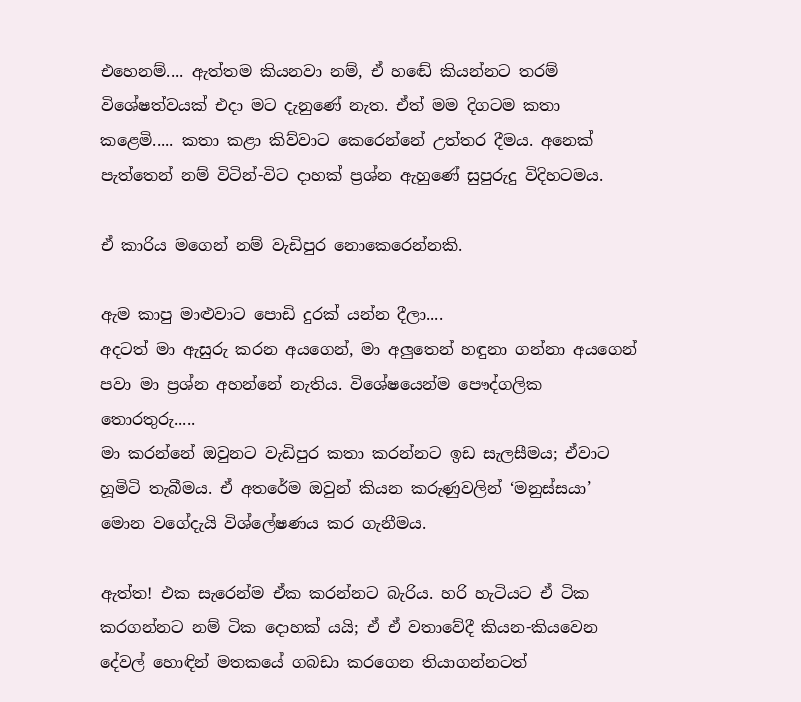එහෙනම්.... ඇත්තම කියනවා නම්, ඒ හඬේ කියන්නට තරම් විශේෂත්වයක් එදා මට දැනුණේ නැත. ඒත් මම දිගටම කතා කළෙමි..... කතා කළා කිව්වාට කෙරෙන්නේ උත්තර දීමය. අනෙක් පැත්තෙන් නම් විටින්-විට දාහක් ප්‍රශ්න ඇහුණේ සුපුරුදු විදිහටමය.

ඒ කාරිය මගෙන් නම් වැඩිපුර නොකෙරෙන්නකි.

ඇම කාපු මාළුවාට පොඩි දුරක් යන්න දීලා....
අදටත් මා ඇසුරු කරන අයගෙන්, මා අලුතෙන් හඳුනා ගන්නා අයගෙන් පවා මා ප්‍රශ්න අහන්නේ නැතිය. විශේෂයෙන්ම පෞද්ගලික තොරතුරු.....
මා කරන්නේ ඔවුනට වැඩිපුර කතා කරන්නට ඉඩ සැලසීමය; ඒවාට හූමිටි තැබීමය. ඒ අතරේම ඔවුන් කියන කරුණුවලින් ‘මනුස්සයා’ මොන වගේදැයි විශ්ලේෂණය කර ගැනීමය.

ඇත්ත! එක සැරෙන්ම ඒක කරන්නට බැරිය. හරි හැටියට ඒ ටික කරගන්නට නම් ටික දොහක් යයි; ඒ ඒ වතාවේදී කියන-කියවෙන දේවල් හොඳින් මතකයේ ගබඩා කරගෙන තියාගන්නටත්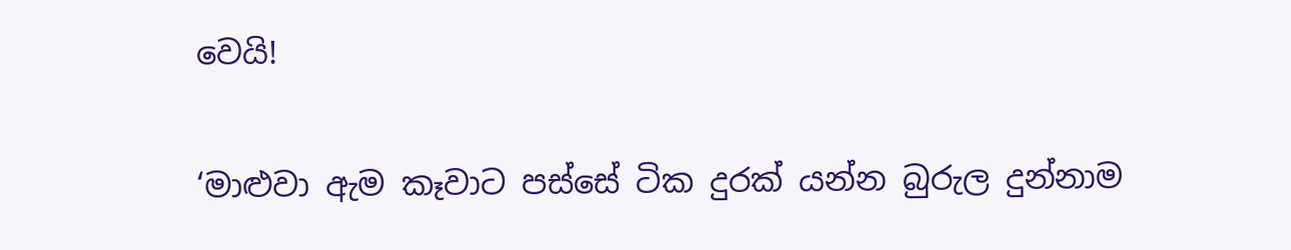වෙයි!

‘මාළුවා ඇම කෑවාට පස්සේ ටික දුරක් යන්න බුරුල දුන්නාම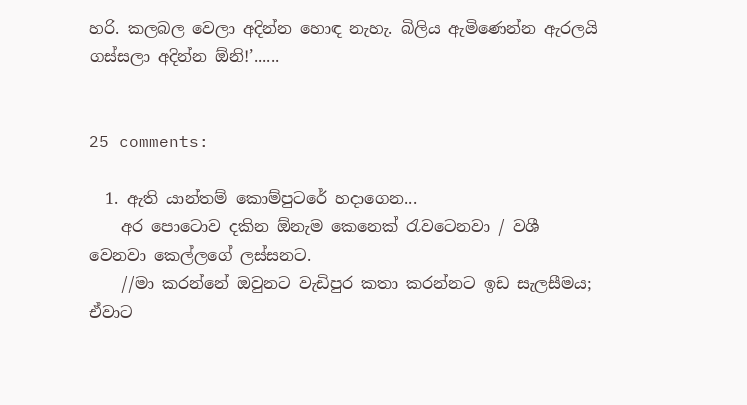හරි. කලබල වෙලා අදින්න හොඳ නැහැ. බිලිය ඇමිණෙන්න ඇරලයි ගස්සලා අදින්න ඕනි!’......


25 comments:

  1. ඇති යාන්තම් කොම්පුටරේ හදාගෙන...
    අර පොටොව දකින ඕනැම කෙනෙක් රැවටෙනවා / වශී වෙනවා කෙල්ලගේ ලස්සනට.
    //මා කරන්නේ ඔවුනට වැඩිපුර කතා කරන්නට ඉඩ සැලසීමය; ඒවාට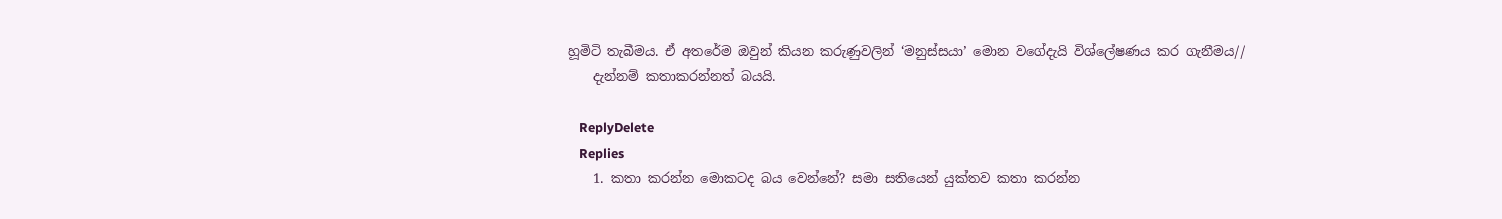හූමිටි තැබීමය. ඒ අතරේම ඔවුන් කියන කරුණුවලින් ‘මනුස්සයා’ මොන වගේදැයි විශ්ලේෂණය කර ගැනීමය//
    දැන්නම් කතාකරන්නත් බයයි.

    ReplyDelete
    Replies
    1. කතා කරන්න මොකටද බය වෙන්නේ? සමා සතියෙන් යුක්තව කතා කරන්න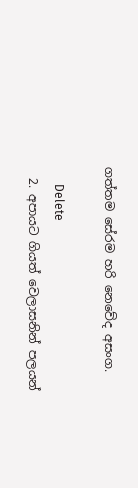ගත්තම සේරම හරි නෙවේද අසංග.

      Delete
  2. අපායට ගියත් වෙලාසනින් පලයන්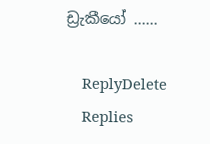ඩ්‍රැකීයෝ ......

    ReplyDelete
    Replies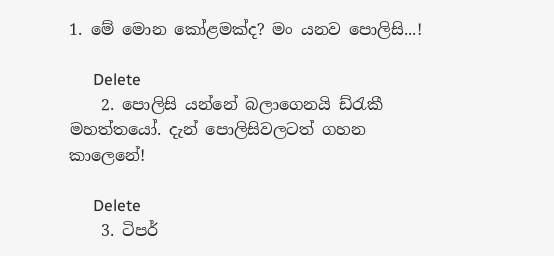1. මේ මොන කෝළමක්ද? මං යනව පොලිසි...!

      Delete
    2. පොලිසි යන්නේ බලාගෙනයි ඩ්රැකී මහත්තයෝ. දැන් පොලිසිවලටත් ගහන කාලෙනේ!

      Delete
    3. ටිපර්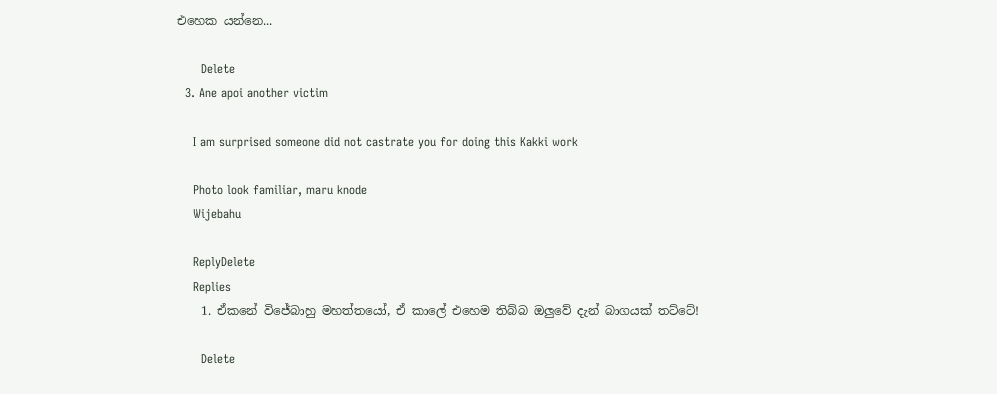එහෙක යන්නෙ...

      Delete
  3. Ane apoi another victim

    I am surprised someone did not castrate you for doing this Kakki work

    Photo look familiar, maru knode
    Wijebahu

    ReplyDelete
    Replies
    1. ඒකනේ විජේබාහු මහත්තයෝ, ඒ කාලේ එහෙම තිබ්බ ඔලුවේ දැන් බාගයක් තට්ටේ!

      Delete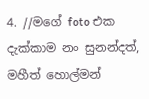4. //මගේ foto එක දැක්කාම නං සුනන්දත්, මහීත් හොල්මන්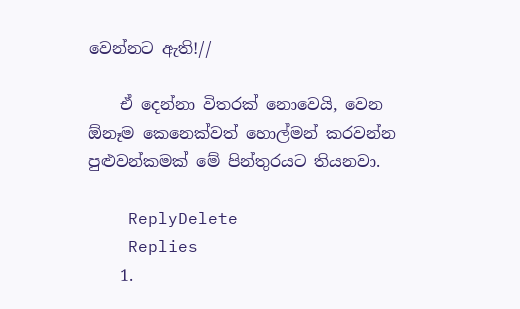වෙන්නට ඇති!//

    ඒ දෙන්නා විතරක් නොවෙයි, වෙන ඕනෑම කෙනෙක්වත් හොල්මන් කරවන්න පුළුවන්කමක් මේ පින්තුරයට තියනවා.

    ReplyDelete
    Replies
    1.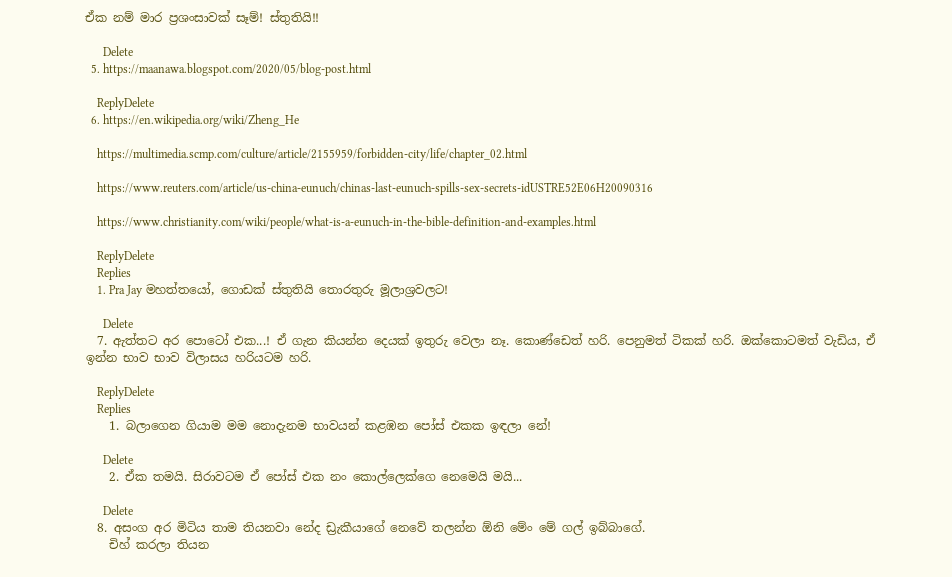ඒක නම් මාර ප්‍රශංසාවක් සෑම්! ස්තුතියි!!

      Delete
  5. https://maanawa.blogspot.com/2020/05/blog-post.html

    ReplyDelete
  6. https://en.wikipedia.org/wiki/Zheng_He

    https://multimedia.scmp.com/culture/article/2155959/forbidden-city/life/chapter_02.html

    https://www.reuters.com/article/us-china-eunuch/chinas-last-eunuch-spills-sex-secrets-idUSTRE52E06H20090316

    https://www.christianity.com/wiki/people/what-is-a-eunuch-in-the-bible-definition-and-examples.html

    ReplyDelete
    Replies
    1. Pra Jay මහත්තයෝ, ගොඩක් ස්තුතියි තොරතුරු මූලාශ්‍රවලට!

      Delete
  7. ඇත්තට අර පොටෝ එක...! ඒ ගැන කියන්න දෙයක් ඉතුරු වෙලා නෑ. කොණ්ඩෙත් හරි. පෙනුමත් ටිකක් හරි. ඔක්කොටමත් වැඩිය, ඒ ඉන්න භාව භාව විලාසය හරියටම හරි.

    ReplyDelete
    Replies
    1. බලාගෙන ගියාම මම නොදැනම භාවයන් කළඹන පෝස් එකක ඉඳලා නේ!

      Delete
    2. ඒක තමයි. සිරාවටම ඒ පෝස් එක නං කොල්ලෙක්ගෙ නෙමෙයි මයි...

      Delete
  8. අසංග අර මිටිය තාම තියනවා නේද ඩ්‍රැකීයාගේ නෙවේ තලන්න ඕනි මේං මේ ගල් ඉබ්බාගේ.
    චිහ් කරලා තියන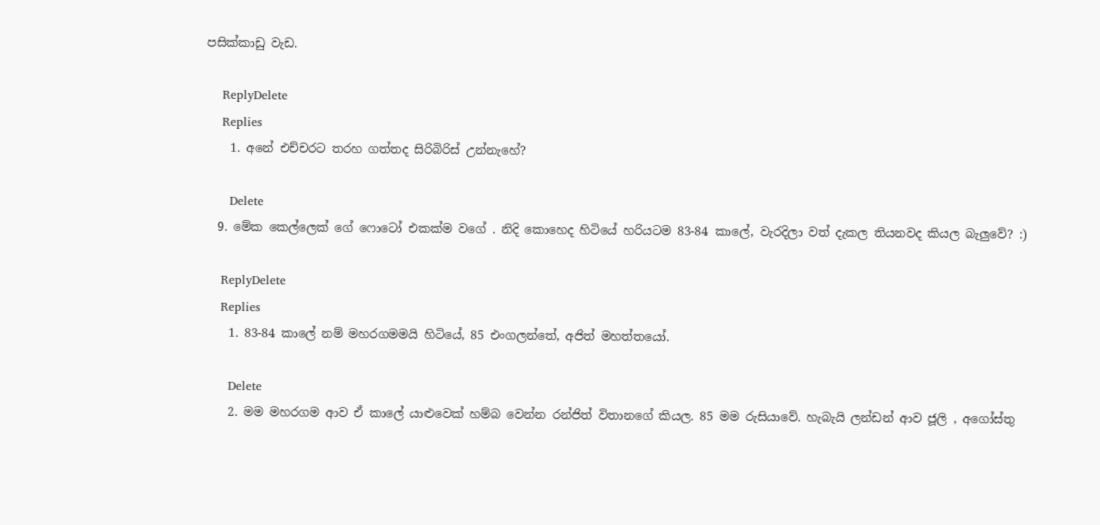පසික්කාඩු වැඩ.

    ReplyDelete
    Replies
    1. අනේ එච්චරට තරහ ගත්තද සිරිබිරිස් උන්නැහේ?

      Delete
  9. මේක කෙල්ලෙක් ගේ ෆොටෝ එකක්ම වගේ . නිදි කොහෙද හිටියේ හරියටම 83-84 කාලේ, වැරදිලා වත් දැකල තියනවද කියල බැලුවේ? :)

    ReplyDelete
    Replies
    1. 83-84 කාලේ නම් මහරගමමයි හිටියේ, 85 එංගලන්තේ, අජිත් මහත්තයෝ.

      Delete
    2. මම මහරගම ආව ඒ කාලේ යාළුවෙක් හම්බ වෙන්න රන්ජිත් විතානගේ කියල. 85 මම රුසියාවේ. හැබැයි ලන්ඩන් ආව ජූලි , අගෝස්තු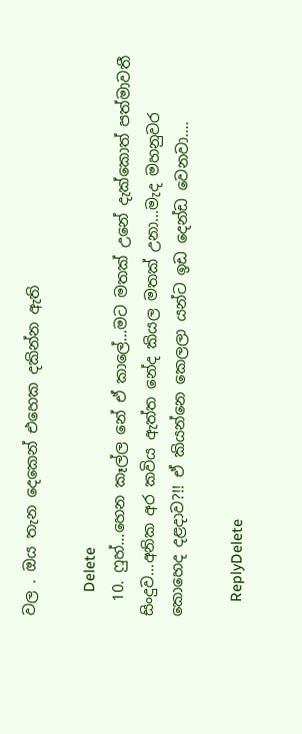වල . ඔය තැන දෙකෙන් එහෙක දකින්න ඇති

      Delete
  10. ෆුහ්...හෙන කෑල්ල නේ ඒ කාලේ...මට මතක් උනේ දැක්කොත් පත්මාවතී සිංදුව...අනික අර කවිය ඇත්ත නේද කියල මතක් උනා...මැද මහනුවර කොහෙද දළදාව?!! ඒ කියන්නෙ කෙලලා යන්ට ඉඩ දෙන්ඩ වෙනවා....

    ReplyDelete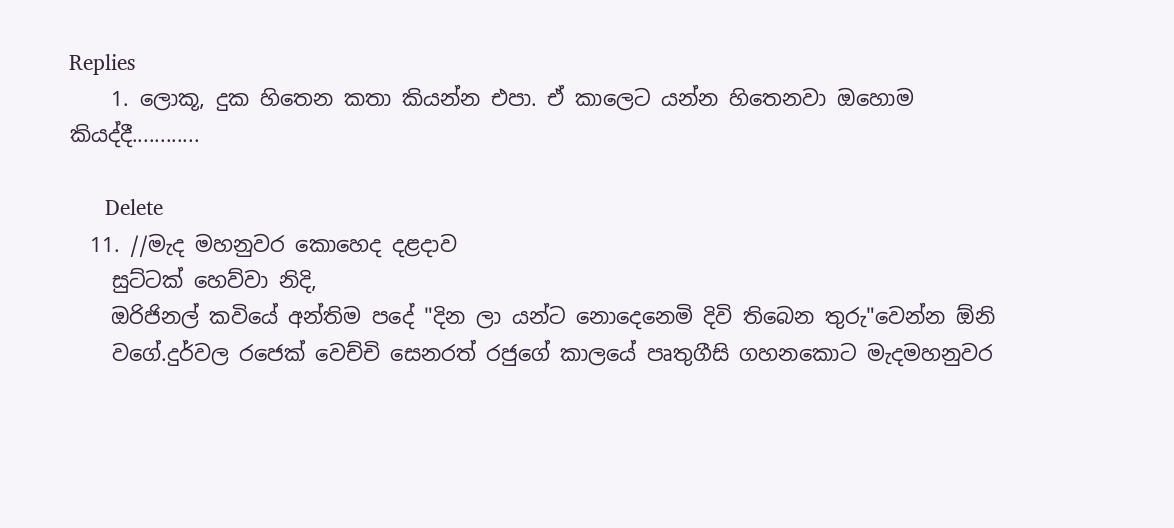Replies
    1. ලොකූ, දුක හිතෙන කතා කියන්න එපා. ඒ කාලෙට යන්න හිතෙනවා ඔහොම කියද්දී............

      Delete
  11. //මැද මහනුවර කොහෙද දළදාව
    සුට්ටක් හෙව්වා නිදි,
    ඔරිජිනල් කවියේ අන්තිම පදේ "දින ලා යන්ට නොදෙනෙමි දිවි තිබෙන තුරු"වෙන්න ඕනි
    වගේ.දුර්වල රජෙක් වෙච්චි සෙනරත් රජුගේ කාලයේ පෘතුගීසි ගහනකොට මැදමහනුවර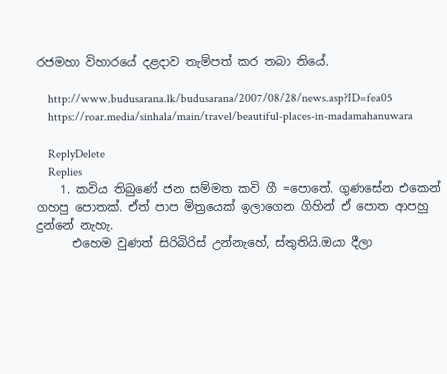රජමහා විහාරයේ දළදාව තැම්පත් කර තබා තියේ.

    http://www.budusarana.lk/budusarana/2007/08/28/news.asp?ID=fea05
    https://roar.media/sinhala/main/travel/beautiful-places-in-madamahanuwara

    ReplyDelete
    Replies
    1. කවිය තිබුණේ ජන සම්මත කවි ගී =පොතේ. ගුණසේන එකෙන් ගහපු පොතක්. ඒත් පාප මිත්‍රයෙක් ඉලාගෙන ගිහින් ඒ පොත ආපහු දුන්නේ නැහැ.
      එහෙම වුණත් සිරිබිරිස් උන්නැහේ, ස්තුතියි.ඔයා දීලා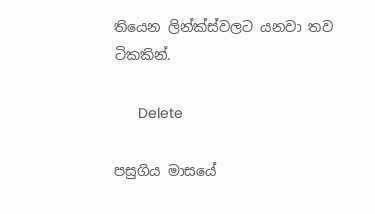තියෙන ලින්ක්ස්වලට යනවා තව ටිකකින්.

      Delete

පසුගිය මාසයේ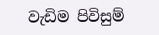වැඩිම පිවිසුම්